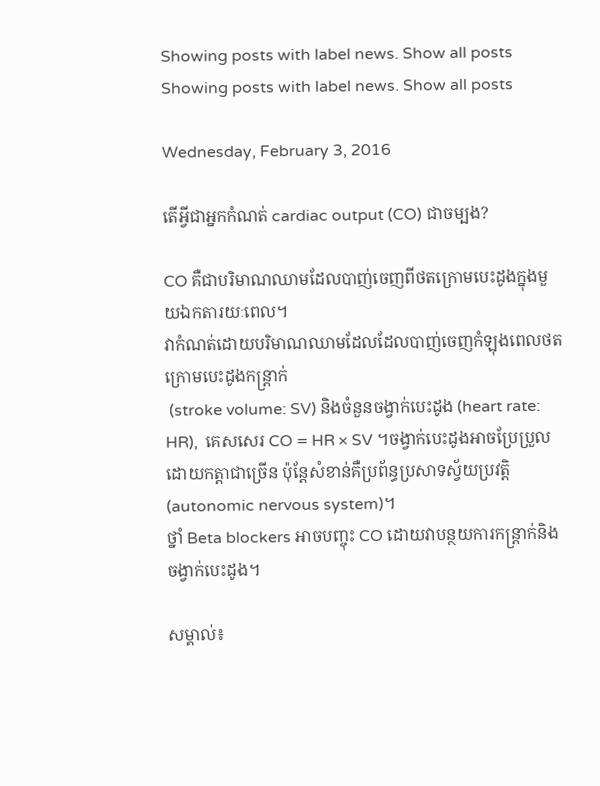Showing posts with label news. Show all posts
Showing posts with label news. Show all posts

Wednesday, February 3, 2016

តើអ្វីជាអ្នកកំណត់ cardiac output (CO) ជាចម្បង?

CO គឺជាបរិមាណឈាមដែលបាញ់ចេញពីថតក្រោមបេះដូងក្នុងមួយឯកតារយៈពេល។
វាកំណត់ដោយបរិមាណឈាមដែលដែលបាញ់ចេញកំឡុងពេលថតក្រោមបេះដូងកន្រ្តាក់
 (stroke volume: SV) និងចំនួនចង្វាក់បេះដូង (heart rate: HR),  គេសសេរ CO = HR × SV ។ចង្វាក់បេះដូងអាចប្រែប្រួលដោយកត្តាជាច្រើន ប៉ុន្តែសំខាន់គឺប្រព័ន្ធប្រសាទស្វ័យប្រវត្តិ (autonomic nervous system)។
ថ្នាំ Beta blockers អាចបញ្ចុះ CO ដោយវាបន្ថយការកន្ត្រាក់និងចង្វាក់បេះដូង។

សម្គាល់៖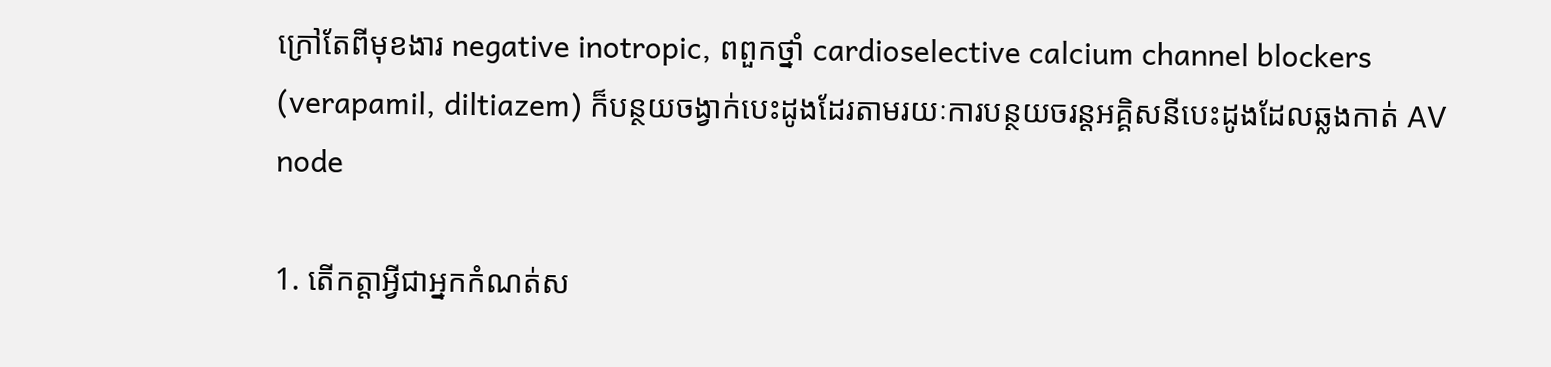ក្រៅតែពីមុខងារ negative inotropic, ពពួកថ្នាំ cardioselective calcium channel blockers (verapamil, diltiazem) ក៏បន្ថយចង្វាក់បេះដូងដែរតាមរយៈការបន្ថយចរន្តអគ្គិសនីបេះដូងដែលឆ្លងកាត់ AV node

1. តើកត្តាអ្វីជាអ្នកកំណត់ស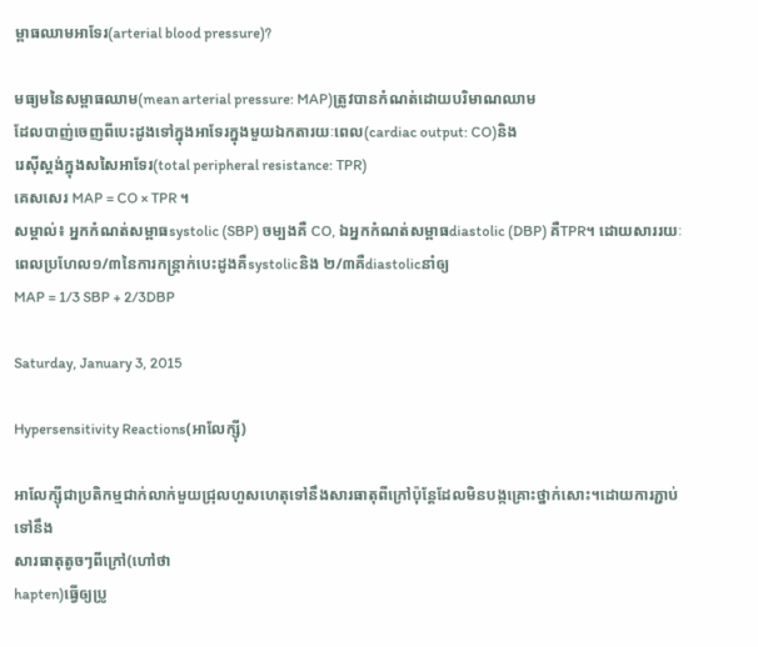ម្ពាធឈាមអាទែរ(arterial blood pressure)?

មធ្យមនៃសម្ពាធឈាម(mean arterial pressure: MAP)ត្រូវបានកំណត់ដោយបរិមាណឈាម
ដែលបាញ់ចេញពីបេះដូងទៅក្នុងអាទែរក្នុងមួយឯកតារយៈពេល(cardiac output: CO)និង
រេស៊ីស្តង់ក្នុងសសៃអាទែរ(total peripheral resistance: TPR)
គេសសេរ MAP = CO × TPR ។
សម្គាល់៖ អ្នកកំណត់សម្ពាធsystolic (SBP) ចម្បងគឺ CO, ឯអ្នកកំណត់សម្ពាធdiastolic (DBP) គឺTPR។ ដោយសាររយៈពេលប្រហែល១/៣នៃការកន្ត្រាក់បេះដូងគឺsystolicនិង ២/៣គឺdiastolicនាំឲ្យ
MAP = 1/3 SBP + 2/3DBP

Saturday, January 3, 2015

Hypersensitivity Reactions(អាលែក្ស៊ី)

អាលែក្ស៊ីជាប្រតិកម្មជាក់លាក់មួយជ្រុលហួសហេតុទៅនឹងសារធាតុពីក្រៅប៉ុន្តែដែលមិនបង្កគ្រោះថ្នាក់សោះ។ដោយការភ្ជាប់ទៅនឹង
សារធាតុតូចៗពីក្រៅ(ហៅថា
hapten)ធ្វើឲ្យប្រូ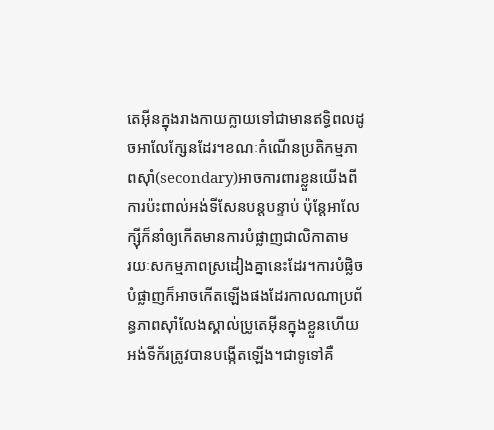តេអ៊ីនក្នុងរាងកាយក្លាយទៅជាមានឥទ្ធិពលដូចអាលែក្សែនដែរ។ខណៈកំណើនប្រតិកម្មភាពស៊ាំ(secondary)អាចការពារខ្លួនយើងពីការប៉ះពាល់អង់ទីសែនបន្តបន្ទាប់ ប៉ុន្តែអាលែក្ស៊ីក៏នាំឲ្យកើតមានការបំផ្លាញជាលិកាតាម
រយៈសកម្មភាពស្រដៀងគ្នានេះដែរ។ការបំផ្លិចបំផ្លាញក៏អាចកើតឡើងផងដែរកាលណាប្រព័ន្ធភាពស៊ាំលែងស្គាល់ប្រូតេអ៊ីនក្នុងខ្លួនហើយអង់ទីក័រត្រូវបានបង្កើតឡើង។ជាទូទៅគឺ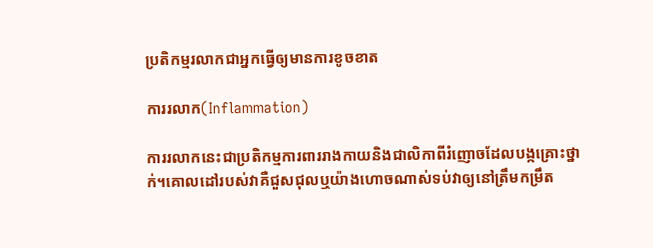ប្រតិកម្មរលាកជាអ្នកធ្វើឲ្យមានការខូចខាត

ការរលាក(Inflammation)

ការរលាកនេះជាប្រតិកម្មការពាររាងកាយនិងជាលិកាពីរំញោចដែលបង្កគ្រោះថ្នាក់។គោលដៅរបស់វាគឺជួសជុលឬយ៉ាងហោចណាស់ទប់វាឲ្យនៅត្រឹមកម្រឹត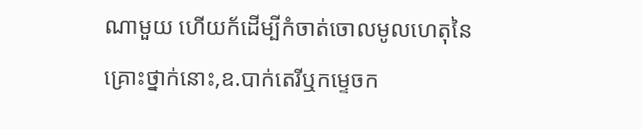ណាមួយ ហើយក័ដើម្បីកំចាត់ចោលមូលហេតុនៃគ្រោះថ្នាក់នោះ,ឧ.បាក់តេរីឬកម្ទេចក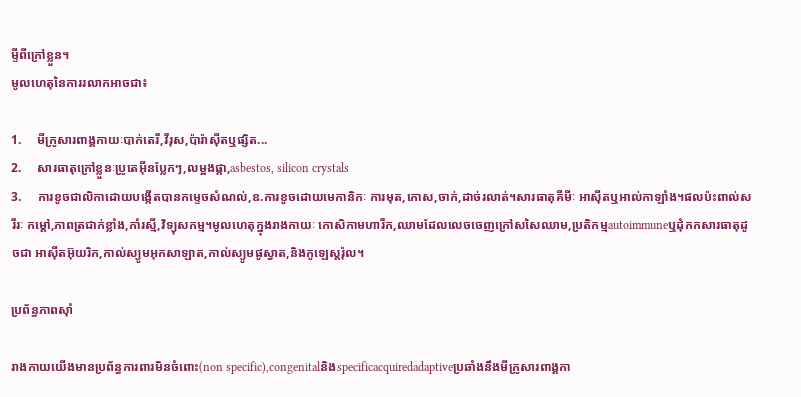ម្ទីពីក្រៅខ្លួន។
មូលហេតុនៃការរលាកអាចជា៖

1.     មីក្រូសារពាង្គកាយៈបាក់តេរី,វីរុស,ប៉ារ៉ាស៊ីតឬផ្សិត...
2.     សារធាតុក្រៅខ្លួនៈប្រូតេអ៊ីនប្លែកៗ,លម្អងផ្កា,asbestos, silicon crystals
3.     ការខូចជាលិកាដោយបង្កើតបានកម្ទេចសំណល់,ឧ.ការខូចដោយមេកានិកៈ ការមុត,កោស,ចាក់,ដាច់រលាត់។សារធាតុគីមីៈ អាស៊ីតឬអាល់កាឡាំង។ផលប៉ះពាល់សរីរៈ កម្តៅ,ភាពត្រជាក់ខ្លាំង,កាំរស្មី,វិទ្យុសកម្ម។មូលហេតុក្នុងរាងកាយៈ កោសិកាមហារីក,ឈាមដែលលេចចេញក្រៅសសៃឈាម,ប្រតិកម្មautoimmuneឬដុំកកសារធាតុដូចជា អាស៊ីតអ៊ុយរិក,កាល់ស្យូមអុកសាឡាត,កាល់ស្យូមផូស្វាត,និងកូឡេស្តរ៉ុល។

ប្រព័ន្ធភាពស៊ាំ

រាងកាយយើងមានប្រព័ន្ធការពារមិនចំពោះ(non specific),congenitalនិងspecificacquiredadaptiveប្រឆាំងនឹងមីក្រូសារពាង្គកា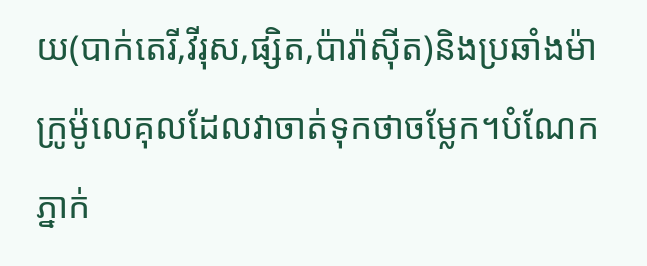យ(បាក់តេរី,វីរុស,ផ្សិត,ប៉ារ៉ាស៊ីត)និងប្រឆាំងម៉ាក្រូម៉ូលេគុលដែលវាចាត់ទុកថាចម្លែក។បំណែកភ្នាក់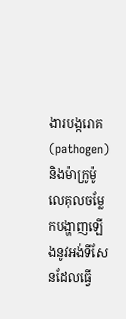ងារបង្ករោគ(pathogen)និងម៉ាក្រូម៉ូលេគុលចម្លែកបង្ហាញឡើងនូវអង់ទីសែនដែលធ្វើ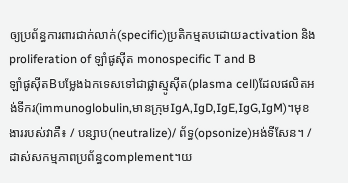ឲ្យប្រព័ន្ធការពារជាក់លាក់(specific)ប្រតិកម្មតបដោយactivation និងproliferation of ឡាំផូស៊ីត monospecific T and B
ឡាំផូស៊ីតBបម្លែងឯកទេសទៅជាផ្លាស្មូស៊ីត(plasma cell)ដែលផលិតអង់ទីករ(immunoglobulin,មានក្រុមIgA,IgD,IgE,IgG,IgM)។មុខងាររបស់វាគឺ៖ / បន្សាប(neutralize)/ ព័ទ្ធ(opsonize)អង់ទីសែន។ / ដាស់សកម្មភាពប្រព័ន្ធcomplement។យ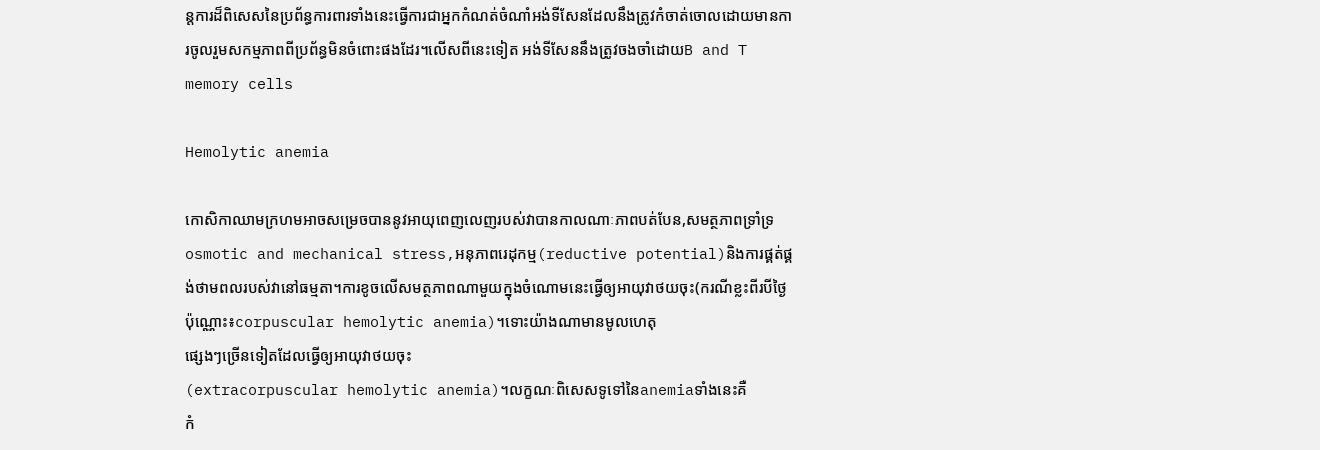ន្តការដ៏ពិសេសនៃប្រព័ន្ធការពារទាំងនេះធ្វើការជាអ្នកកំណត់ចំណាំអង់ទីសែនដែលនឹងត្រូវកំចាត់ចោលដោយមានការចូលរួមសកម្មភាពពីប្រព័ន្ធមិនចំពោះផងដែរ។លើសពីនេះទៀត អង់ទីសែននឹងត្រូវចងចាំដោយB and T memory cells

Hemolytic anemia

កោសិកាឈាមក្រហមអាចសម្រេចបាននូវអាយុពេញលេញរបស់វាបានកាលណាៈភាពបត់បែន,សមត្ថភាពទ្រាំទ្រosmotic and mechanical stress,អនុភាពរេដុកម្ម(reductive potential)និងការផ្គត់ផ្គង់ថាមពលរបស់វានៅធម្មតា។ការខូចលើសមត្ថភាពណាមួយក្នុងចំណោមនេះធ្វើឲ្យអាយុវាថយចុះ(ករណីខ្លះពីរបីថ្ងៃប៉ុណ្ណោះ៖corpuscular hemolytic anemia)។ទោះយ៉ាងណាមានមូលហេតុ
ផ្សេងៗច្រើនទៀតដែលធ្វើឲ្យអាយុវាថយចុះ
(extracorpuscular hemolytic anemia)។លក្ខណៈពិសេសទូទៅនៃanemiaទាំងនេះគឺ
កំ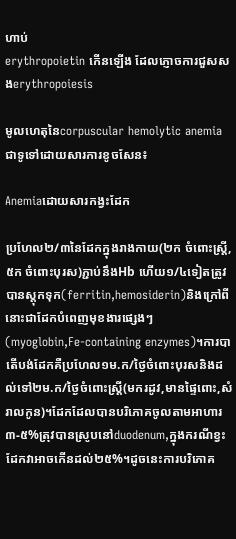ហាប់
erythropoietin កើនឡើង ដែលភ្ញោចការជួសសងerythropoiesis

មូលហេតុនៃcorpuscular hemolytic anemiaជាទូទៅដោយសារការខូចសែន៖

Anemiaដោយសារកង្វះដែក

ប្រហែល២/៣នៃដែកក្នុងរាងកាយ(២ក ចំពោះស្រ្តី,៥ក ចំពោះបុរស)ភ្ជាប់នឹងHb ហើយ១/៤ទៀតត្រូវបានស្តុកទុក(ferritin,hemosiderin)និងក្រៅពីនោះជាដែកបំពេញមុខងារផ្សេងៗ(myoglobin,Fe-containing enzymes)។ការបាតើបង់ដែកគឺប្រហែល១ម.ក/ថ្ងៃចំពោះបុរសនិងដល់ទៅ២ម.ក/ថ្ងៃចំពោះស្ត្រី(មករដូវ,មានផ្ទៃពោះ,សំរាលកូន)។ដែកដែលបានបរិភោគចូលតាមអាហារ៣-៥%ត្រុវបានស្រូបនៅduodenum,ក្នុងករណីខ្វះដែកវាអាចកើនដល់២៥%។ដូចនេះការបរិភោគ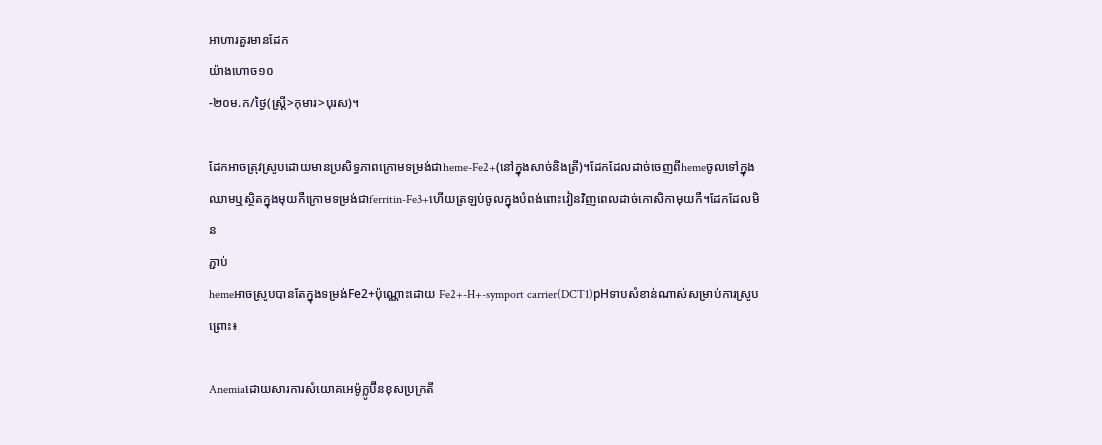អាហារគួរមានដែក
យ៉ាងហោច១០
-២០ម.ក/ថ្ងៃ(ស្រ្តី>កុមារ>បុរស)។

ដែកអាចត្រុវស្រូបដោយមានប្រសិទ្ធភាពក្រោមទម្រង់ជាheme-Fe2+(នៅក្នុងសាច់និងត្រី)។ដែកដែលដាច់ចេញពីhemeចូលទៅក្នុងឈាមឬស្ថិតក្នុងមុយកឺក្រោមទម្រង់ជាferritin-Fe3+ហើយត្រឡប់ចូលក្នុងបំពង់ពោះវៀនវិញពេលដាច់កោសិកាមុយកឺ។ដែកដែលមិន
ភ្ជាប់
hemeអាចស្រូបបានតែក្នុងទម្រង់Fe2+ប៉ុណ្ណោះដោយ Fe2+-H+-symport carrier(DCT1)pHទាបសំខាន់ណាស់សម្រាប់ការស្រូបព្រោះ៖

Anemiaដោយសារការសំយោគអេម៉ូក្លូប៊ីនខុសប្រក្រតី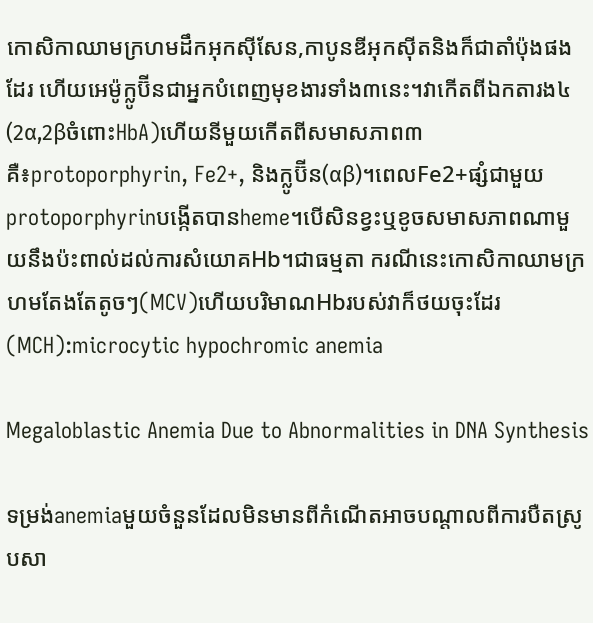កោសិកាឈាមក្រហមដឹកអុកស៊ីសែន,កាបូនឌីអុកស៊ីតនិងក៏ជាតាំប៉ុងផងដែរ ហើយអេម៉ូក្លូប៊ីនជាអ្នកបំពេញមុខងារទាំង៣នេះ។វាកើតពីឯកតារង៤(2α,2βចំពោះHbA)ហើយនីមួយកើតពីសមាសភាព៣គឺ៖protoporphyrin, Fe2+, និងក្លូប៊ីន(αβ)។ពេលFe2+ផ្សំជាមួយprotoporphyrinបង្កើតបានheme។បើសិនខ្វះឬខូចសមាសភាពណាមួយនឹងប៉ះពាល់ដល់ការសំយោគHb។ជាធម្មតា ករណីនេះកោសិកាឈាមក្រហមតែងតែតូចៗ(MCV)ហើយបរិមាណHbរបស់វាក៏ថយចុះដែរ(MCH):microcytic hypochromic anemia

Megaloblastic Anemia Due to Abnormalities in DNA Synthesis

ទម្រង់anemiaមួយចំនួនដែលមិនមានពីកំណើតអាចបណ្តាលពីការបឺតស្រូបសា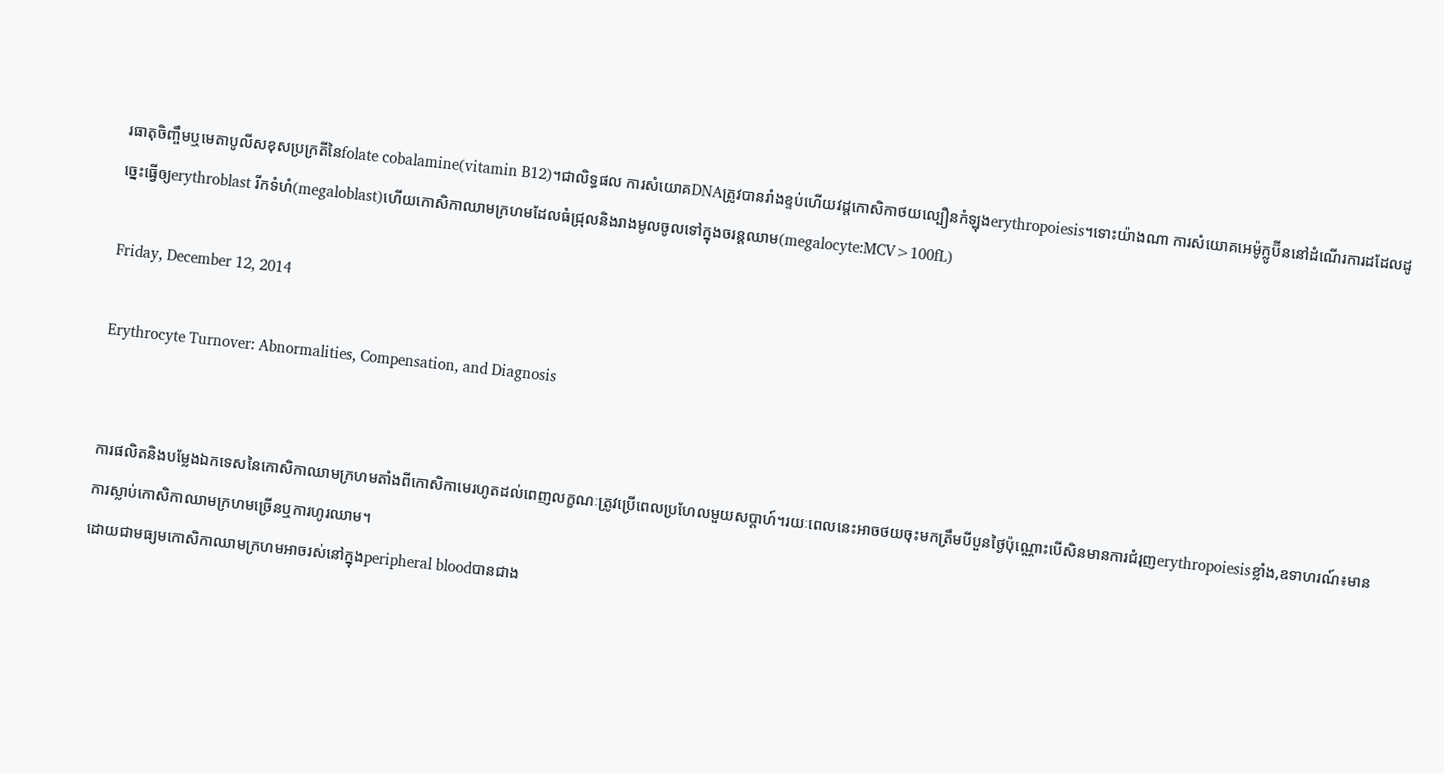រធាតុចិញ្ចឹមឬមេតាបូលីសខុសប្រក្រតីនៃfolate cobalamine(vitamin B12)។ជាលិទ្ធផល ការសំយោគDNAត្រូវបានរាំងខ្ទប់ហើយវដ្តកោសិកាថយល្បឿនកំឡុងerythropoiesis។ទោះយ៉ាងណា ការសំយោគអេម៉ូក្លូប៊ីននៅដំណើរការដដែលដូច្នេះធ្វើឲ្យerythroblast រីកទំហំ(megaloblast)ហើយកោសិកាឈាមក្រហមដែលធំជ្រុលនិងរាងមូលចូលទៅក្នុងចរន្តឈាម(megalocyte:MCV>100fL)

Friday, December 12, 2014

Erythrocyte Turnover: Abnormalities, Compensation, and Diagnosis


ការផលិតនិងបម្លែងឯកទេសនៃកោសិកាឈាមក្រហមតាំងពីកោសិកាមេរហូតដល់ពេញលក្ខណៈត្រូវប្រើពេលប្រហែលមួយសប្តាហ៍។រយៈពេលនេះអាចថយចុះមកត្រឹមបីបួនថ្ងៃប៉ុណ្ណោះបើសិនមានការជំរុញerythropoiesisខ្លាំង,ឧទាហរណ៍៖មានការស្លាប់កោសិកាឈាមក្រហមច្រើនឬការហូរឈាម។
ដោយជាមធ្យមកោសិកាឈាមក្រហមអាចរស់នៅក្នុងperipheral bloodបានជាង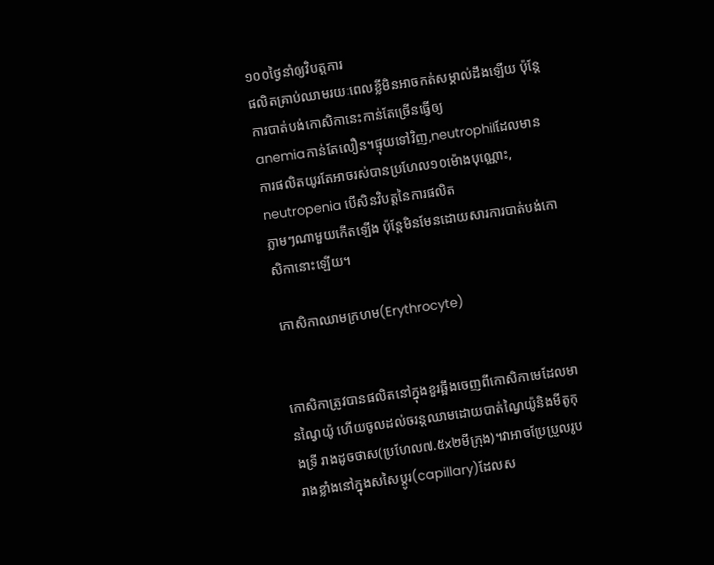១០០ថ្ងៃនាំឲ្យវិបត្តការ
ផលិតគ្រាប់ឈាមរយៈពេលខ្លីមិនអាចកត់សម្គាល់ដឹងឡើយ ប៉ុន្តែការបាត់បង់កោសិកានេះកាន់តែច្រើនធ្វើឲ្យ
anemiaកាន់តែលឿន។ផ្ទុយទៅវិញ,neutrophilដែលមានការផលិតយូរតែអាចរស់បានប្រហែល១០ម៉ោងបុណ្ណោះ, neutropenia បើសិនវិបត្តនៃការផលិត
ភ្លាមៗណាមួយកើតឡើង ប៉ុន្តែមិនមែនដោយសារការបាត់បង់កោសិកានោះឡើយ។

កោសិកាឈាមក្រហម(Erythrocyte)


កោសិកាត្រូវបានផលិតនៅក្នុងខួរឆ្អឹងចេញពីកោសិកាមេដែលមានណ្វៃយ៉ូ ហើយចូលដល់ចរន្តឈាមដោយបាត់ណ្វៃយ៉ូនិងមីតូកុងទ្រី រាងដូចថាស(ប្រហែល៧.៥x២មីក្រុង)។វាអាចប្រែប្រួលរូបរាងខ្លាំងនៅក្នុងសសៃប្តូរ(capillary)ដែលស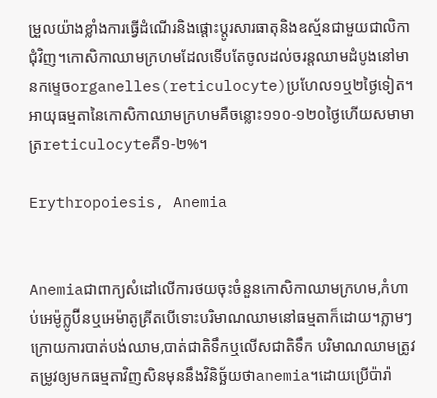ម្រួលយ៉ាងខ្លាំងការធ្វើដំណើរនិងផ្តោះប្តូរសារធាតុនិងឧស្ម័នជាមួយជាលិកាជុំវិញ។កោសិកាឈាមក្រហមដែលទើបតែចូលដល់ចរន្តឈាមដំបូងនៅមានកម្ទេចorganelles(reticulocyte)ប្រហែល១ឬ២ថ្ងៃទៀត។អាយុធម្មតានៃកោសិកាឈាមក្រហមគឺចន្លោះ១១០-១២០ថ្ងៃហើយសមាមាត្រreticulocyteគឺ១-២%។

Erythropoiesis, Anemia


Anemiaជាពាក្យសំដៅលើការថយចុះចំនួនកោសិកាឈាមក្រហម,កំហាប់អេម៉ូក្លូប៊ីនឬអេម៉ាតូគ្រីតបើទោះបរិមាណឈាមនៅធម្មតាក៏ដោយ។ភ្លាមៗក្រោយការបាត់បង់ឈាម,បាត់ជាតិទឹកឬលើសជាតិទឹក បរិមាណឈាមត្រូវតម្រូវឲ្យមកធម្មតាវិញសិនមុននឹងវិនិច្ឆ័យថាanemia។ដោយប្រើប៉ារ៉ា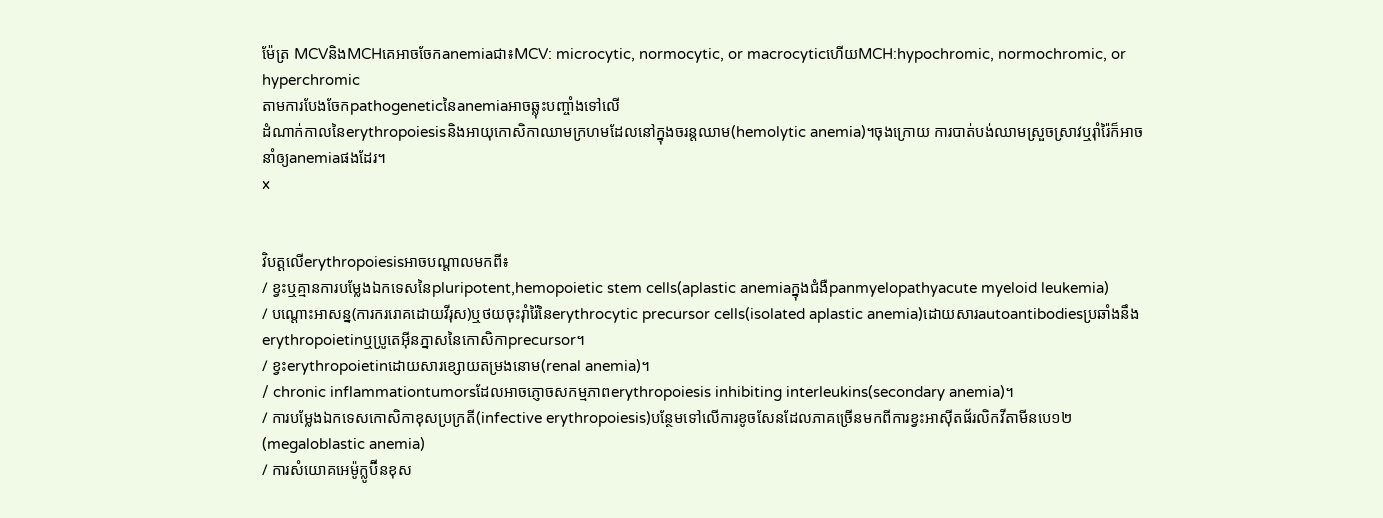ម៉ែត្រ MCVនិងMCHគេអាចចែកanemiaជា៖MCV: microcytic, normocytic, or macrocyticហើយMCH:hypochromic, normochromic, or hyperchromic
តាមការបែងចែកpathogeneticនៃanemiaអាចឆ្លុះបញ្ចាំងទៅលើ
ដំណាក់កាលនៃerythropoiesisនិងអាយុកោសិកាឈាមក្រហមដែលនៅក្នុងចរន្តឈាម(hemolytic anemia)។ចុងក្រោយ ការបាត់បង់ឈាមស្រួចស្រាវឬរ៉ាំរ៉ៃក៏អាចនាំឲ្យanemiaផងដែរ។
x


វិបត្តលើerythropoiesisអាចបណ្តាលមកពី៖
/ ខ្វះឬគ្មានការបម្លែងឯកទេសនៃpluripotent,hemopoietic stem cells(aplastic anemiaក្នុងជំងឺpanmyelopathyacute myeloid leukemia)
/ បណ្តោះអាសន្ន(ការកររោគដោយវីរុស)ឬថយចុះរ៉ាំរ៉ៃនៃerythrocytic precursor cells(isolated aplastic anemia)ដោយសារautoantibodiesប្រឆាំងនឹងerythropoietinឬប្រូតេអ៊ីនភ្នាសនៃកោសិកាprecursor។
/ ខ្វះerythropoietinដោយសារខ្សោយតម្រងនោម(renal anemia)។
/ chronic inflammationtumorsដែលអាចភ្ញោចសកម្មភាពerythropoiesis inhibiting interleukins(secondary anemia)។
/ ការបម្លែងឯកទេសកោសិកាខុសប្រក្រតី(infective erythropoiesis)បន្ថែមទៅលើការខូចសែនដែលភាគច្រើនមកពីការខ្វះអាស៊ីតផ័រលិកវីតាមីនបេ១២(megaloblastic anemia)
/ ការសំយោគអេម៉ូក្លូប៊ីនខុស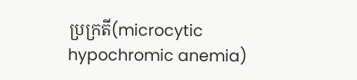ប្រក្រតី(microcytic hypochromic anemia)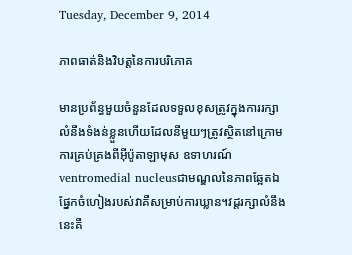Tuesday, December 9, 2014

ភាពធាត់និងវិបត្តនៃការបរិភោគ

មានប្រព័ន្ធមួយចំនួនដែលទទួលខុសត្រូវក្នុងការរក្សាលំនឹងទំងន់ខ្លួនហើយដែលនីមួយៗត្រូវស្ថិតនៅក្រោមការគ្រប់គ្រងពីអ៊ីប៉ូតាឡាមុស ឧទាហរណ៍ventromedial nucleusជាមណ្ឌលនៃភាពឆ្អែតឯផ្នែកចំហៀងរបស់វាគឺសម្រាប់ការឃ្លាន។វដ្តរក្សាលំនឹងនេះគឺ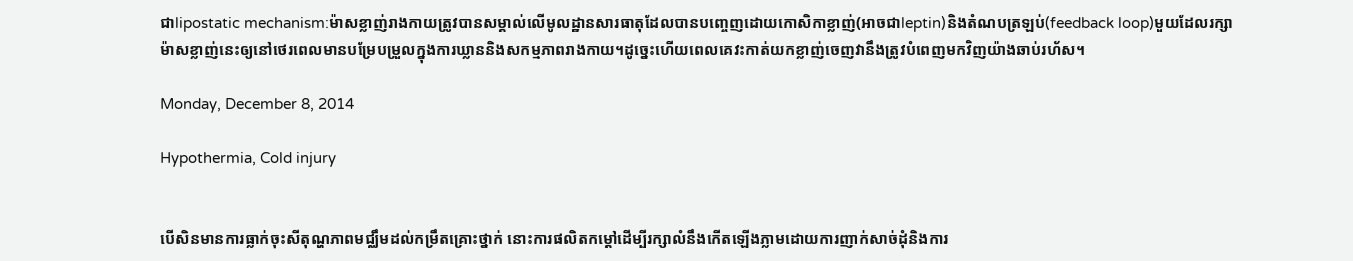ជាlipostatic mechanism:ម៉ាសខ្លាញ់រាងកាយត្រូវបានសម្គាល់លើមូលដ្ឋានសារធាតុដែលបានបញ្ចេញដោយកោសិកាខ្លាញ់(អាចជាleptin)និងតំណបត្រឡប់(feedback loop)មួយដែលរក្សាម៉ាសខ្លាញ់នេះឲ្យនៅថេរពេលមានបម្រែបម្រួលក្នុងការឃ្លាននិងសកម្មភាពរាងកាយ។ដូច្នេះហើយពេលគេវះកាត់យកខ្លាញ់ចេញវានឹងត្រូវបំពេញមកវិញយ៉ាងឆាប់រហ័ស។

Monday, December 8, 2014

Hypothermia, Cold injury


បើសិនមានការធ្លាក់ចុះសីតុណ្ហភាពមជ្ឈឹមដល់កម្រឹតគ្រោះថ្នាក់ នោះការផលិតកម្តៅដើម្បីរក្សាលំនឹងកើតឡើងភ្លាមដោយការញាក់សាច់ដុំនិងការ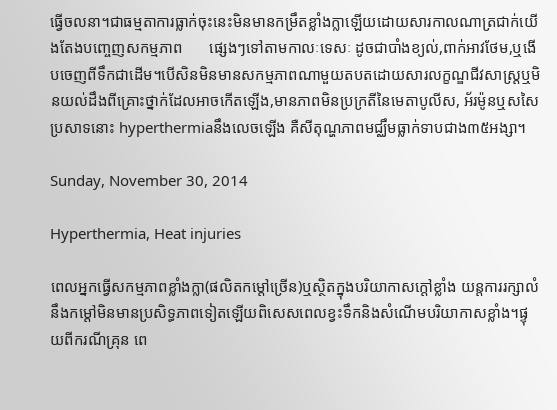ធ្វើចលនា។ជាធម្មតាការធ្លាក់ចុះនេះមិនមានកម្រឹតខ្លាំងក្លាឡើយដោយសារកាលណាត្រជាក់យើងតែងបញ្ចេញសកម្មភាព       ផ្សេងៗទៅតាមកាលៈទេសៈ ដូចជាបាំងខ្យល់,ពាក់អាវថែម,ឬងើបចេញពីទឹកជាដើម។បើសិនមិនមានសកម្មភាពណាមួយតបតដោយសារលក្ខណ្ឌជីវសាស្ត្រឬមិនយល់ដឹងពីគ្រោះថ្នាក់ដែលអាចកើតឡើង,មានភាពមិនប្រក្រតីនៃមេតាបូលីស, អ័រម៉ូនឬសសៃប្រសាទនោះ hyperthermiaនឹងលេចឡើង គឺសីតុណ្ហភាពមជ្ឈឹមធ្លាក់ទាបជាង៣៥អង្សា។

Sunday, November 30, 2014

Hyperthermia, Heat injuries

ពេលអ្នកធ្វើសកម្មភាពខ្លាំងក្លា(ផលិតកម្តៅច្រើន)ឬស្ថិតក្នុងបរិយាកាសក្តៅខ្លាំង យន្តការរក្សាលំនឹងកម្តៅមិនមានប្រសិទ្ធភាពទៀតឡើយពិសេសពេលខ្វះទឹកនិងសំណើមបរិយាកាសខ្លាំង។ផ្ទុយពីករណីគ្រុន ពេ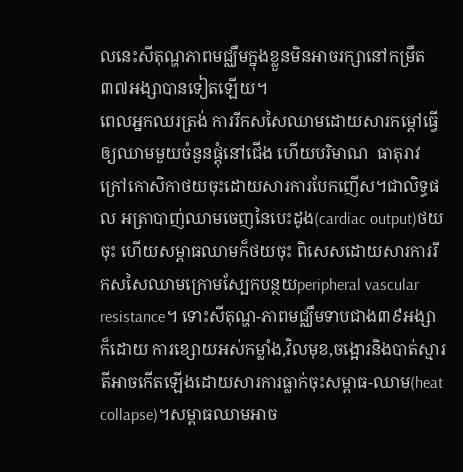លនេះសីតុណ្ហភាពមជ្ឈឹមក្នុងខ្លួនមិនអាចរក្សានៅកម្រឹត៣៧អង្សាបានទៀតឡើយ។
ពេលអ្នកឈរត្រង់ ការរីកសសៃឈាមដោយសារកម្តៅធ្វើឲ្យឈាមមួយចំនួនផ្តុំនៅជើង ហើយបរិមាណ  ធាតុរាវក្រៅកោសិកាថយចុះដោយសារការបែកញើស។ជាលិទ្ធផល អត្រាបាញ់ឈាមចេញនៃបេះដូង(cardiac output)ថយចុះ ហើយសម្ពាធឈាមក៏ថយចុះ ពិសេសដោយសារការរីកសសៃឈាមក្រោមស្បែកបន្ថយperipheral vascular resistance។ ទោះសីតុណ្ហ-ភាពមជ្ឈឹមទាបជាង៣៩អង្សាក៏ដោយ ការខ្សោយអស់កម្លាំង,វិលមុខ,ចង្អោរនិងបាត់ស្មារតីអាចកើតឡើងដោយសារការធ្លាក់ចុះសម្ពាធ-ឈាម(heat collapse)។សម្ពាធឈាមអាច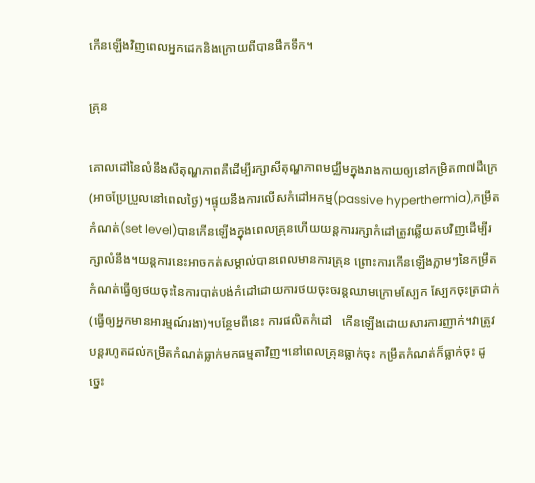កើនឡើងវិញពេលអ្នកដេកនិងក្រោយពីបានផឹកទឹក។

គ្រុន

គោលដៅនៃលំនឹងសីតុណ្ហភាពគឺដើម្បីរក្សាសីតុណ្ហភាពមជ្ឈឹមក្នុងរាងកាយឲ្យនៅកម្រិត៣៧ដឺក្រេ(អាចប្រែប្រួលនៅពេលថ្ងៃ)។ផ្ទុយនឹងការលើសកំដៅអកម្ម(passive hyperthermia),កម្រឹតកំណត់(set level)បានកើនឡើងក្នុងពេលគ្រុនហើយយន្តការរក្សាកំដៅត្រូវឆ្លើយតបវិញដើម្បីរក្សាលំនឹង។យន្តការនេះអាចកត់សម្គាល់បានពេលមានការគ្រុន ព្រោះការកើនឡើងភ្លាមៗនៃកម្រឹតកំណត់ធ្វើឲ្យថយចុះនៃការបាត់បង់កំដៅដោយការថយចុះចរន្តឈាមក្រោមស្បែក ស្បែកចុះត្រជាក់(ធ្វើឲ្យអ្នកមានអារម្មណ៍រងា)។បន្ថែមពីនេះ ការផលិតកំដៅ   កើនឡើងដោយសារការញាក់។វាត្រូវបន្តរហូតដល់កម្រឹតកំណត់ធ្លាក់មកធម្មតាវិញ។នៅពេលគ្រុនធ្លាក់ចុះ កម្រឹតកំណត់ក៏ធ្លាក់ចុះ ដូច្នេះ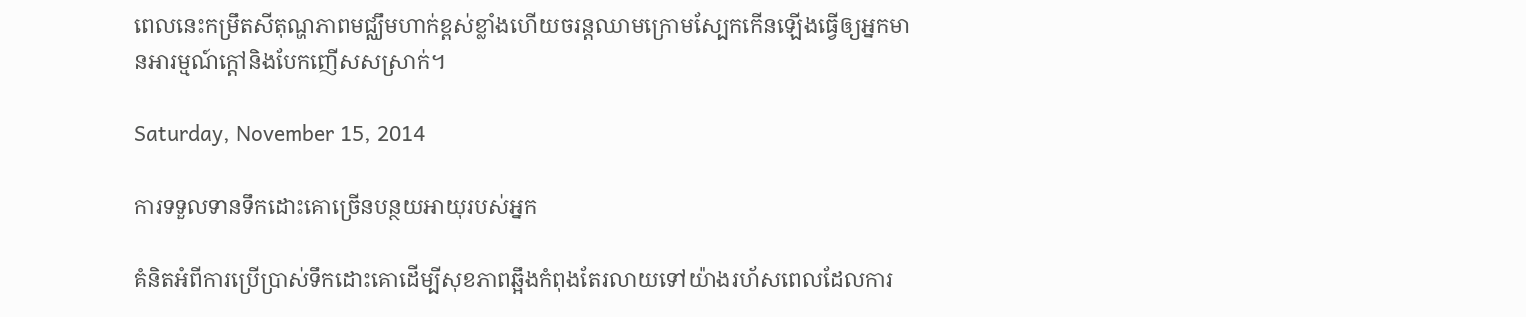ពេលនេះកម្រឹតសីតុណ្ហភាពមជ្ឈឹមហាក់ខ្ពស់ខ្លាំងហើយចរន្តឈាមក្រោមស្បែកកើនឡើងធ្វើឲ្យអ្នកមានអារម្មណ៍ក្តៅនិងបែកញើសសស្រាក់។

Saturday, November 15, 2014

ការទទួលទានទឹកដោះគោច្រើនបន្ថយអាយុរបស់អ្នក

គំនិតអំពីការប្រើប្រាស់ទឹកដោះគោដើម្បីសុខភាពឆ្អឹងកំពុងតែរលាយទៅយ៉ាងរហ័សពេលដែលការ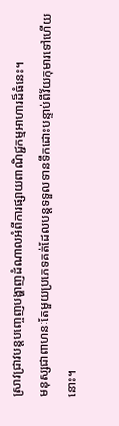ស្រាវជ្រាវបន្តបញ្ចេញបង្ហាញដំណាលអំពីការផ្សាយពាណិជ្ជកម្មអាហារដ៏ធំនេះ។
មនុស្សជាពាហនៈតែមួយប្រភេទគត់ដែលបន្តទទួលទានទឹកដោះបន្ទាប់ពីវ័យកុមារទៅហើយនោះ។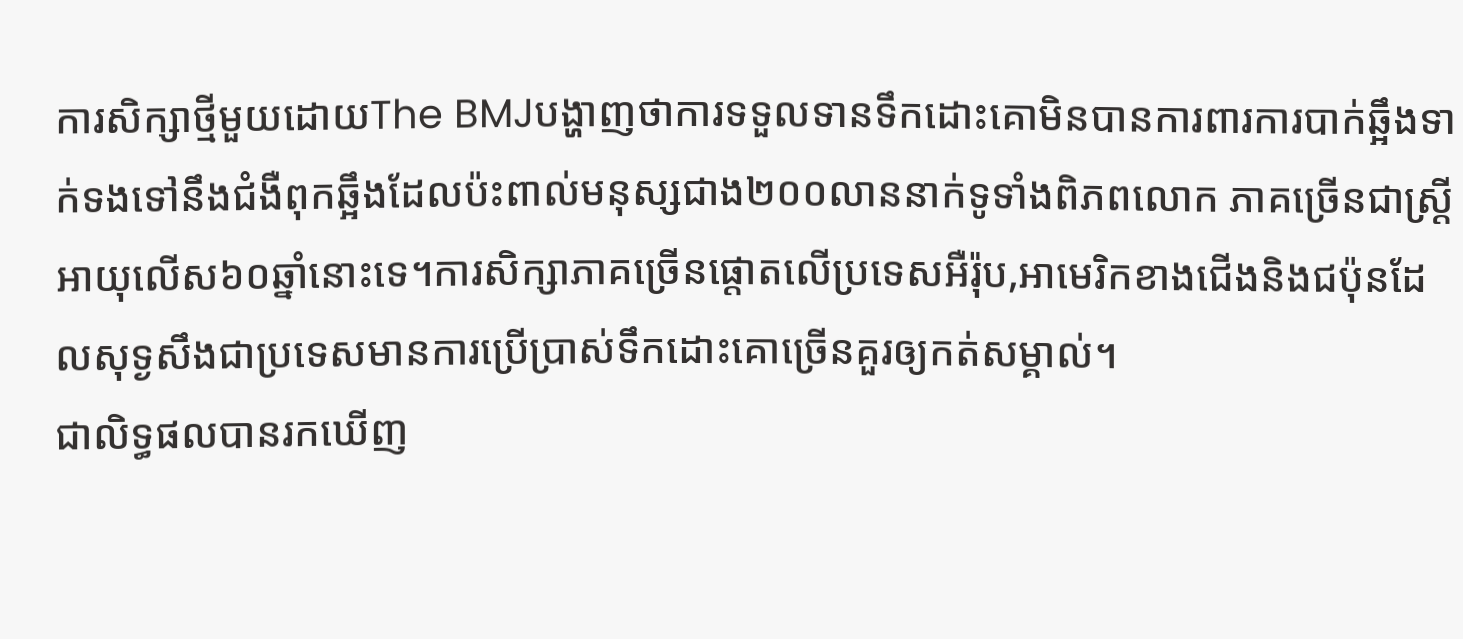ការសិក្សាថ្មីមួយដោយThe BMJបង្ហាញថាការទទួលទានទឹកដោះគោមិនបានការពារការបាក់ឆ្អឹងទាក់ទងទៅនឹងជំងឺពុកឆ្អឹងដែលប៉ះពាល់មនុស្សជាង២០០លាននាក់ទូទាំងពិភពលោក ភាគច្រើនជាស្រ្តីអាយុលើស៦០ឆ្នាំនោះទេ។ការសិក្សាភាគច្រើនផ្តោតលើប្រទេសអឺរ៉ុប,អាមេរិកខាងជើងនិងជប៉ុនដែលសុទ្ងសឹងជាប្រទេសមានការប្រើប្រាស់ទឹកដោះគោច្រើនគួរឲ្យកត់សម្គាល់។
ជាលិទ្ធផលបានរកឃើញ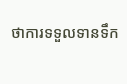ថាការទទួលទានទឹក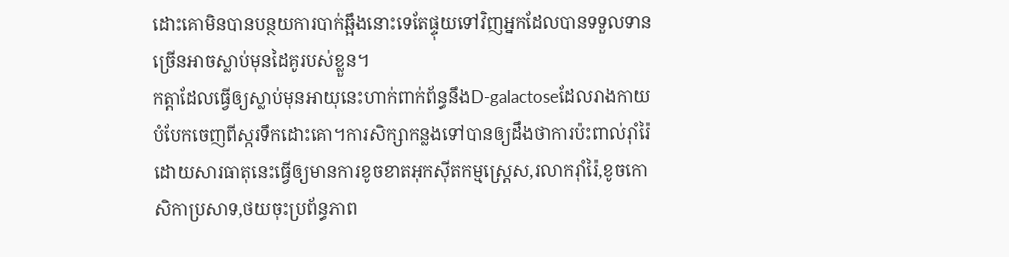ដោះគោមិនបានបន្ថយការបាក់ឆ្អឹងនោះទេតែផ្ទុយទៅវិញអ្នកដែលបានទទួលទានច្រើនអាចស្លាប់មុនដៃគូរបស់ខ្លួន។
កត្តាដែលធ្វើឲ្យស្លាប់មុនអាយុនេះហាក់ពាក់ព័ន្ធនឹងD-galactoseដែលរាងកាយបំបែកចេញពីស្ករទឹកដោះគោ។ការសិក្សាកន្លងទៅបានឲ្យដឹងថាការប៉ះពាល់រ៉ាំរ៉ៃដោយសារធាតុនេះធ្វើឲ្យមានការខូចខាតអុកស៊ីតកម្មស្ត្រេស,រលាករ៉ាំរ៉ៃ,ខូចកោសិកាប្រសាទ,ថយចុះប្រព័ន្ធភាព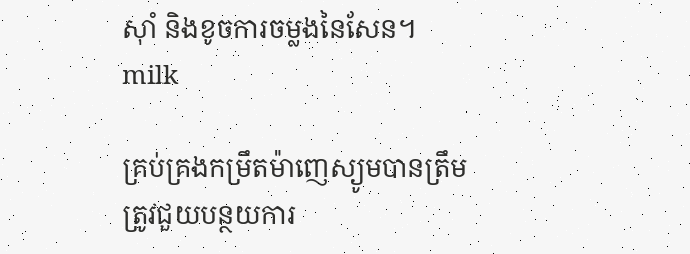ស៊ាំ និងខូចការចម្លងនៃសែន។
milk

គ្រប់គ្រងកម្រឹតម៉ាញេស្យូមបានត្រឹមត្រូវជួយបន្ថយការ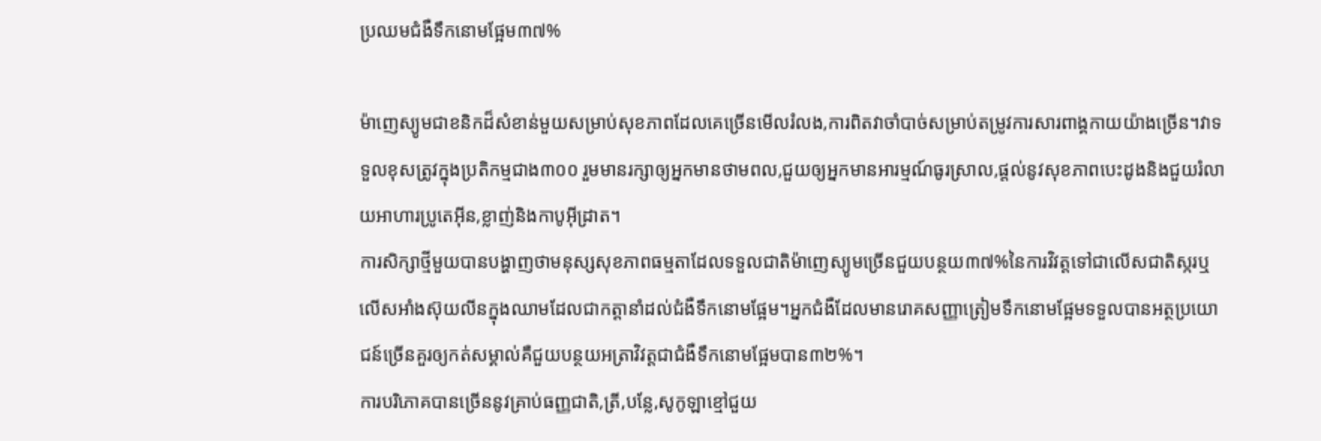ប្រឈមជំងឺទឹកនោមផ្អែម៣៧%

ម៉ាញេស្យូមជាខនិកដ៏សំខាន់មួយសម្រាប់សុខភាពដែលគេច្រើនមើលរំលង,ការពិតវាចាំបាច់សម្រាប់តម្រូវការសារពាង្គកាយយ៉ាងច្រើន។វាទទួលខុសត្រូវក្នុងប្រតិកម្មជាង៣០០ រួមមានរក្សាឲ្យអ្នកមានថាមពល,ជួយឲ្យអ្នកមានអារម្មណ៍ធូរស្រាល,ផ្តល់នូវសុខភាពបេះដូងនិងជួយរំលាយអាហារប្រូតេអ៊ីន,ខ្លាញ់និងកាបូអ៊ីដ្រាត។
ការសិក្សាថ្មីមួយបានបង្ហាញថាមនុស្សសុខភាពធម្មតាដែលទទួលជាតិម៉ាញេស្យូមច្រើនជួយបន្ថយ៣៧%នៃការវិវត្តទៅជាលើសជាតិស្ករឬលើសអាំងស៊ុយលីនក្នុងឈាមដែលជាកត្តានាំដល់ជំងឺទឹកនោមផ្អែម។អ្នកជំងឺដែលមានរោគសញ្ញាត្រៀមទឹកនោមផ្អែមទទួលបានអត្ថប្រយោជន៍ច្រើនគួរឲ្យកត់សម្គាល់គឺជួយបន្ថយអត្រាវិវត្តជាជំងឺទឹកនោមផ្អែមបាន៣២%។
ការបរិភោគបានច្រើននូវគ្រាប់ធញ្ញជាតិ,ត្រី,បន្លែ,សូកូឡាខ្មៅជួយ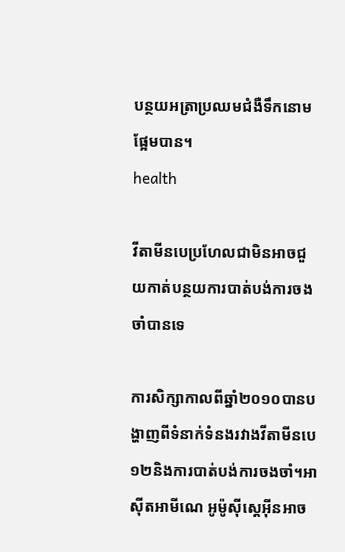បន្ថយអត្រាប្រឈមជំងឺទឹកនោមផ្អែមបាន។
health

វីតាមីនបេប្រហែលជាមិនអាចជួយកាត់បន្ថយការបាត់បង់ការចងចាំបានទេ

ការសិក្សាកាលពីឆ្នាំ២០១០បានបង្ហាញពីទំនាក់ទំនងរវាងវីតាមីនបេ១២និងការបាត់បង់ការចងចាំ។អាស៊ីតអាមីណេ អូម៉ូស៊ីស្តេអ៊ីនអាច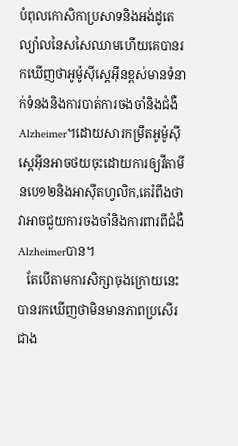បំពុលកោសិកាប្រសាទនិងអង់ដូតេល្យ៉ាលនៃសសៃឈាមហើយគេបានរកឃើញថាអូម៉ូស៊ីស្តេអ៊ីនខ្ពស់មានទំនាក់ទំនងនិងការបាត់ការចងចាំនិងជំងឺAlzheimer។ដោយសារកម្រឹតអូម៉ូស៊ីស្តេអ៊ីនអាចថយចុះដោយការឲ្យវីតាមីនបេ១២និងអាស៊ីតហ្វលិក,គេរំពឹងថាវាអាចជួយការចងចាំនិងការពារពីជំងឺAlzheimerបាន។
   តែបើតាមការសិក្សាចុងក្រោយនេះបានរកឃើញថាមិនមានភាពប្រសើរជាង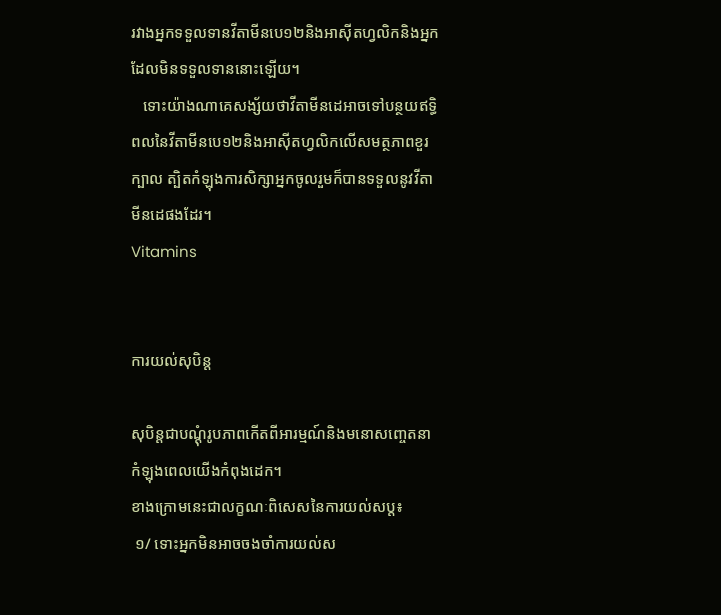រវាងអ្នកទទួលទានវីតាមីនបេ១២និងអាស៊ីតហ្វលិកនិងអ្នកដែលមិនទទួលទាននោះឡើយ។
   ទោះយ៉ាងណាគេសង្ស័យថាវីតាមីនដេអាចទៅបន្ថយឥទ្ធិពលនៃវីតាមីនបេ១២និងអាស៊ីតហ្វលិកលើសមត្ថភាពខួរក្បាល ត្បិតកំឡុងការសិក្សាអ្នកចូលរួមក៏បានទទួលនូវវីតាមីនដេផងដែរ។
Vitamins


ការយល់សុបិន្ត

សុបិន្តជាបណ្តុំរូបភាពកើតពីអារម្មណ៍និងមនោសញ្ចេតនាកំឡុងពេលយើងកំពុងដេក។
ខាងក្រោមនេះជាលក្ខណៈពិសេសនៃការយល់សប្ត៖
 ១/ ទោះអ្នកមិនអាចចងចាំការយល់ស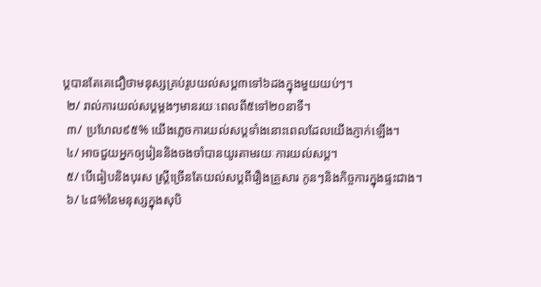ប្តបានតែគេជឿថាមនុស្សគ្រប់រូបយល់សប្ត៣ទៅ៦ដងក្នុងមួយយប់ៗ។
 ២/ រាល់ការយល់សប្តម្តងៗមានរយៈពេលពី៥ទៅ២០នាទី។
 ៣/ ប្រហែល៩៥% យើងភ្លេចការយល់សប្តទាំងនោះពេលដែលយើងភ្ញាក់ឡើង។
 ៤/ អាចជួយអ្នកឲ្យរៀននិងចងចាំបានយូរតាមរយៈការយល់សប្ត។
 ៥/ បើធៀបនិងបុរស ស្ត្រីច្រើនតែយល់សប្តពីរឿងគ្រួសារ កូនៗនិងកិច្ចការក្នុងផ្ទះជាង។
 ៦/ ៤៨%នៃមនុស្សក្នុងសុបិ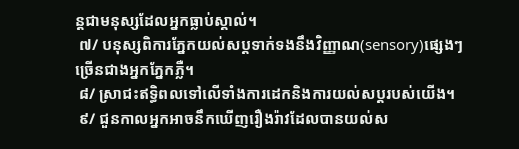ន្តជាមនុស្សដែលអ្នកធ្លាប់ស្គាល់។
 ៧/ បនុស្សពិការភ្នែកយល់សប្តទាក់ទងនឹងវិញ្ញាណ(sensory)ផ្សេងៗច្រើនជាងអ្នកភ្នែកភ្លឺ។
 ៨/ ស្រាជះឥទ្ធិពលទៅលើទាំងការដេកនិងការយល់សប្តរបស់យើង។
 ៩/ ជួនកាលអ្នកអាចនឹកឃើញរឿងរ៉ាវដែលបានយល់ស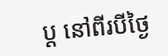ប្ត នៅពីរបីថ្ងៃ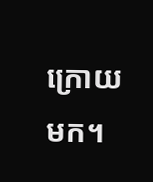ក្រោយមក។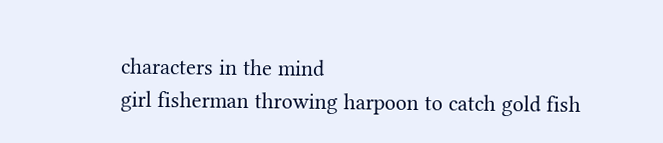characters in the mind
girl fisherman throwing harpoon to catch gold fish